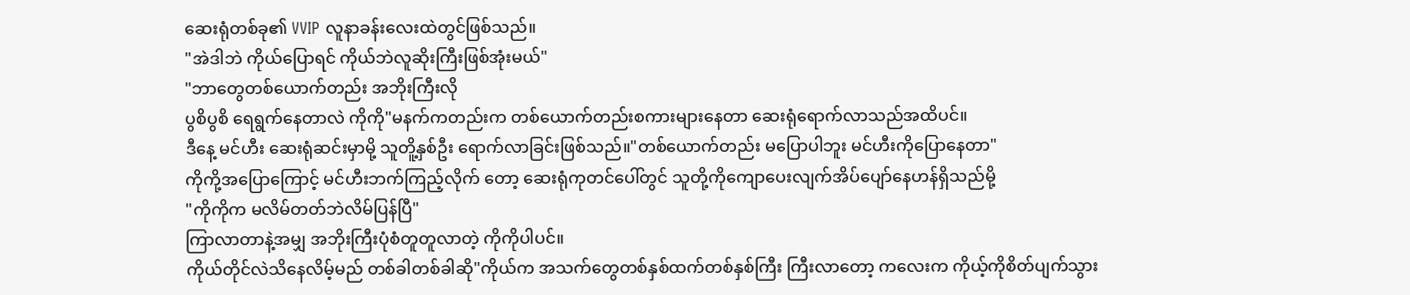ဆေးရုံတစ်ခု၏ VVIP လူနာခန်းလေးထဲတွင်ဖြစ်သည်။
"အဲဒါဘဲ ကိုယ်ပြောရင် ကိုယ်ဘဲလူဆိုးကြီးဖြစ်အုံးမယ်"
"ဘာတွေတစ်ယောက်တည်း အဘိုးကြီးလို
ပွစိပွစိ ရေရွက်နေတာလဲ ကိုကို"မနက်ကတည်းက တစ်ယောက်တည်းစကားများနေတာ ဆေးရုံရောက်လာသည်အထိပင်။
ဒီနေ့ မင်ဟီး ဆေးရုံဆင်းမှာမို့ သူတိူ့နှစ်ဦး ရောက်လာခြင်းဖြစ်သည်။"တစ်ယောက်တည်း မပြောပါဘူး မင်ဟီးကိုပြောနေတာ"
ကိုကို့အပြောကြောင့် မင်ဟီးဘက်ကြည့်လိုက် တော့ ဆေးရုံကုတင်ပေါ်တွင် သူတို့ကိုကျောပေးလျက်အိပ်ပျော်နေဟန်ရှိသည်မို့
"ကိုကိုက မလိမ်တတ်ဘဲလိမ်ပြန်ပြီ"
ကြာလာတာနဲ့အမျှ အဘိုးကြီးပုံစံတူတူလာတဲ့ ကိုကိုပါပင်။
ကိုယ်တိုင်လဲသိနေလိမ့်မည် တစ်ခါတစ်ခါဆို"ကိုယ်က အသက်တွေတစ်နှစ်ထက်တစ်နှစ်ကြီး ကြီးလာတော့ ကလေးက ကိုယ့်ကိုစိတ်ပျက်သွား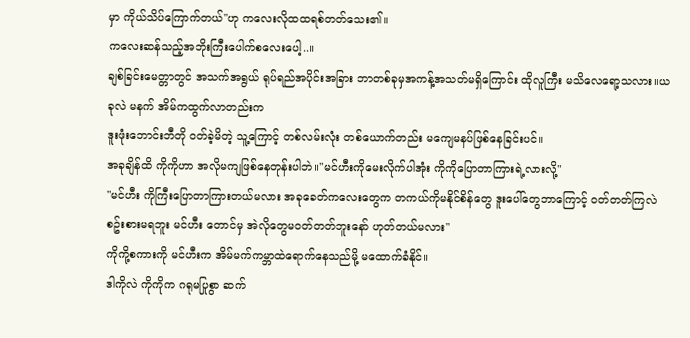မှာ ကိုယ်သိပ်ကြောက်တယ်"ဟု ကလေးလိုထထရစ်တတ်သေး၏။
ကလေးဆန်သည့်အဘိုးကြီးပေါက်စလေးပေါ့..။
ချစ်ခြင်းမေတ္တာတွင် အသက်အရွယ် ရုပ်ရည်အပိုင်းအခြား ဘာတစ်ခုမှအကန့်အသတ်မရှိကြောင်း ထိုလူကြီး မသိလေရော့သလား။ယခုလဲ မနက် အိမ်ကထွက်လာတည်းက
ဒူးဖုံးဘောင်းဘီတို ဝတ်ခဲ့မိတဲ့ သူ့ကြောင့် တစ်လမ်းလုံး တစ်ယောက်တည်း မကျေမနပ်ဖြစ်နေခြင်းပင်။
အခုချိန်ထိ ကိုကိုဟာ အလိုမကျဖြစ်နေတုန်းပါဘဲ။"မင်ဟီးကိုမေးလိုက်ပါအုံး ကိုကိုပြောတာကြားရဲ့လားလို့"
"မင်ဟီး ကိုကြီးပြောတာကြားတယ်မလား အခုခေတ်ကလေးတွေက တကယ်ကိုမနိုင်စိန်တွေ ဒူးပေါ်တွေဘာကြောင့် ဝတ်တတ်ကြလဲ စဥ်းစားမရဘူး မင်ဟီး တောင်မှ အဲလိုတွေမဝတ်တတ်ဘူးနော် ဟုတ်တယ်မလား"
ကိုကို့စကားကို မင်ဟီးက အိမ်မက်ကမ္ဘာထဲရောက်နေသည်မို့ မထောက်ခံနိုင်။
ဒါကိုလဲ ကိုကိုက ဂရုမပြုစွာ ဆက်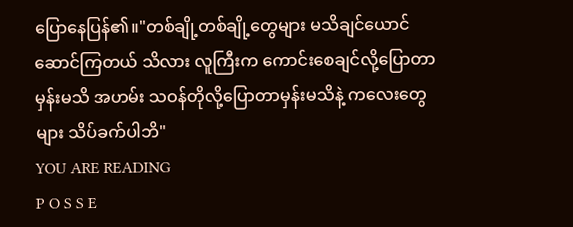ပြောနေပြန်၏။"တစ်ချို့တစ်ချို့တွေများ မသိချင်ယောင်ဆောင်ကြတယ် သိလား လူကြီးက ကောင်းစေချင်လို့ပြောတာမှန်းမသိ အဟမ်း သဝန်တိုလို့ပြောတာမှန်းမသိနဲ့ ကလေးတွေများ သိပ်ခက်ပါဘိ"
YOU ARE READING
P O S S E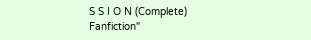S S I O N (Complete)
Fanfiction"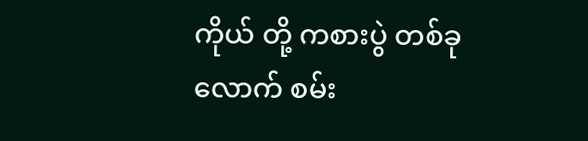ကိုယ် တို့ ကစားပွဲ တစ်ခုလောက် စမ်း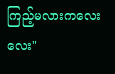ကြည့်မလားကလေးလေး"